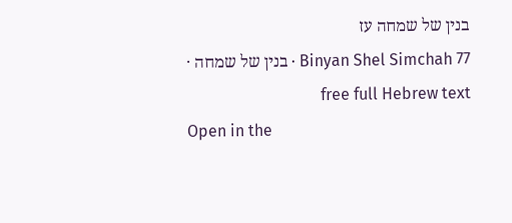בנין של שמחה עז
Binyan Shel Simchah 77 · בנין של שמחה · free full Hebrew text
Open in the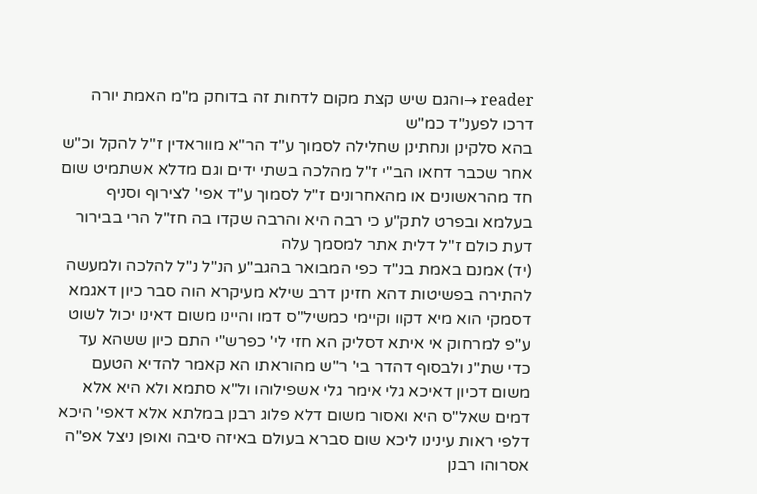reader →והגם שיש קצת מקום לדחות זה בדוחק מ"מ האמת יורה דרכו לפענ"ד כמ"ש
בהא סלקינן ונחתינן שחלילה לסמוך ע"ד הר"א מווראדין ז"ל להקל וכ"ש אחר שכבר דחאו הב"י ז"ל מהלכה בשתי ידים וגם מדלא אשתמיט שום חד מהראשונים או מהאחרונים ז"ל לסמוך ע"ד אפי' לצירוף וסניף בעלמא ובפרט לתק"ע כי רבה היא והרבה שקדו בה חז"ל הרי בבירור דעת כולם ז"ל דלית אתר למסמך עלה
(יד) אמנם באמת בנ"ד כפי המבואר בהגב"ע הנ"ל נ"ל להלכה ולמעשה להתירה בפשיטות דהא חזינן דרב שילא מעיקרא הוה סבר כיון דאגמא דסמקי הוא מיא דקוו וקיימי כמשיל"ס דמו והיינו משום דאינו יכול לשוט ע"פ למרחוק אי איתא דסליק הא חזי לי' כפרש"י התם כיון ששהא עד כדי שת"נ ולבסוף דהדר בי' ר"ש מהוראתו הא קאמר להדיא הטעם משום דכיון דאיכא גלי אימר גלי אשפילוהו ול"א סתמא ולא היא אלא דמים שאל"ס היא ואסור משום דלא פלוג רבנן במלתא אלא דאפי' היכא דלפי ראות עינינו ליכא שום סברא בעולם באיזה סיבה ואופן ניצל אפ"ה אסרוהו רבנן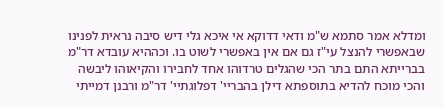ומדלא אמר סתמא ש"מ ודאי דדוקא אי איכא גלי דיש סיבה נראית לפנינו שבאפשרי להנצל עי"ז גם אם אין באפשרי לשוט בו. וכההיא עובדא דר"מ בברייתא התם בתר הכי שהגלים טרדוהו אחד לחבירו והקיאוהו ליבשה והכי מוכח להדיא בתוספתא דילן בהבריי' דפלוגתיי' דר"מ ורבנן דמייתי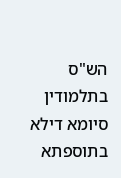הש"ס בתלמודין סיומא דילא בתוספתא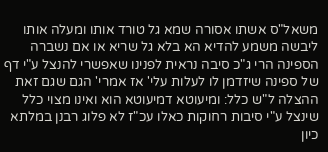משאל"ס אשתו אסורה שמא גל טורד אותו ומעלה אותו ליבשה משמע להדיא הא בלא גל שריא או אם נשברה הספינה הרי ג"כ סיבה נראית לפנינו שאפשרי להנצל ע"י דף של ספינה שיזדמן לו לעלות עלי' אז אמרי' הגם שגם זאת ההצלה ל"ש כלל: ומיעוטא דמיעוטא הוא ואינו מצוי כלל שינצל ע"י סיבות רחוקות כאלו עכ"ז לא פלוג רבנן במלתא כיון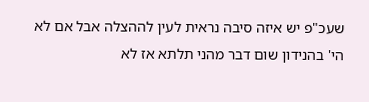שעכ"פ יש איזה סיבה נראית לעין לההצלה אבל אם לא הי' בהנידון שום דבר מהני תלתא אז לא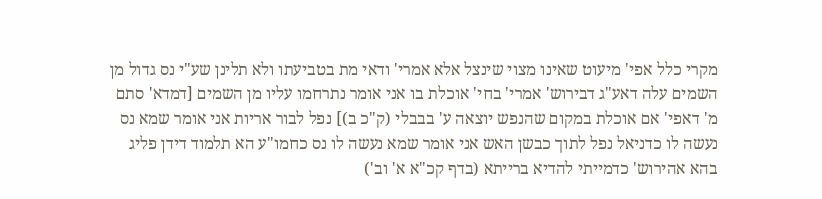מקרי כלל אפי' מיעוט שאינו מצוי שינצל אלא אמרי' ודאי מת בטביעתו ולא תלינן שע"י נס גדול מן השמים עלה דאע"ג דבירוש' אמרי' בחי' אוכלת בו אני אומר נתרחמו עליו מן השמים [דמדא' סתם מ' דאפי' אם אוכלת במקום שהנפש יוצאה ע' בבבלי (ק"כ ב)] נפל לבור אריות אני אומר שמא נס נעשה לו כדניאל נפל לתוך כבשן האש אני אומר שמא נעשה לו נס כחמו"ע הא תלמוד דידן פליג בהא אהירוש' כדמייתי להדיא ברייתא (בדף קכ"א א' וב')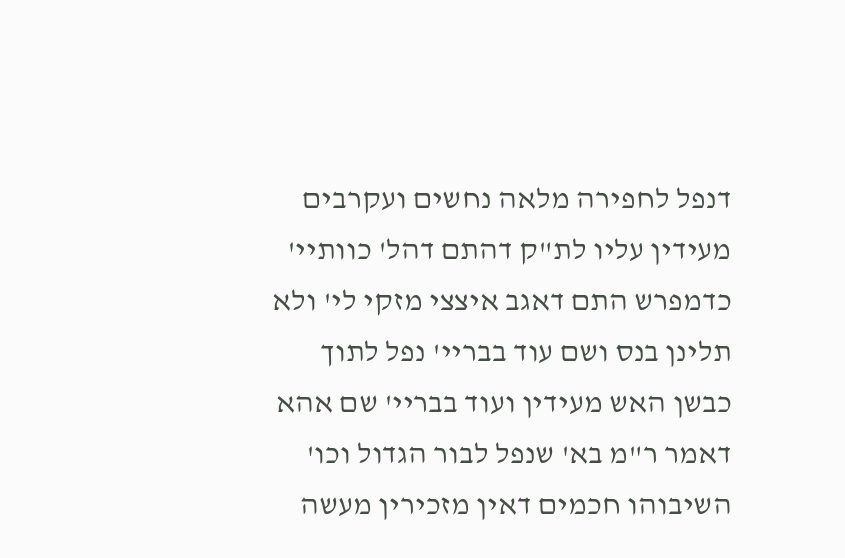דנפל לחפירה מלאה נחשים ועקרבים מעידין עליו לת"ק דהתם דהל' כוותיי' כדמפרש התם דאגב איצצי מזקי לי' ולא תלינן בנס ושם עוד בבריי' נפל לתוך כבשן האש מעידין ועוד בבריי' שם אהא דאמר ר"מ בא' שנפל לבור הגדול וכו' השיבוהו חכמים דאין מזכירין מעשה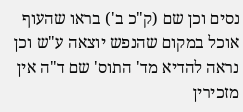נסים וכן שם (ק"כ ב') בראו שהעוף אוכל במקום שהנפש יוצאה ע"ש וכן נראה להדיא מד' התוס' שם ד"ה אין מזכירין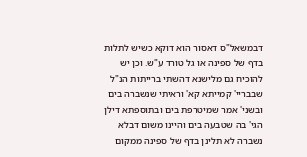דבמשאל"ס דאסור הוא דוקא כשיש לתלות בדף של ספינה או גל טורד ע"ש. וכן יש להוכיח גם מלישנא דהשתי ברייתות הנ"ל שבבריי' קמייתא קא' וראיתי שנשברה בים ובשני' אמר שמיטרפת בים ובתוספתא דילן הגי' בה שטבעה בים והיינו משום דבלא נשברה לא תלינן בדף של ספינה ממקום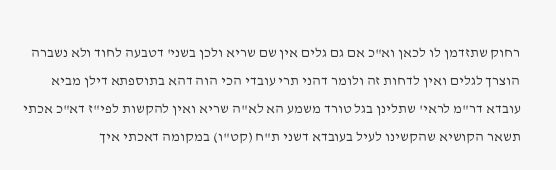רחוק שתזדמן לו לכאן וא"כ אם גם גלים אין שם שריא ולכן בשני' דטבעה לחוד ולא נשברה הוצרך לגלים ואין לדחות זה ולומר דהני תרי עובדי הכי הוה דהא בתוספתא דילן מביא עובדא דר"מ לראי' שתלינן בגל טורד משמע הא לא"ה שריא ואין להקשות לפי"ז דא"כ אכתי תשאר הקושיא שהקשינו לעיל בעובדא דשני ת"ח (קט"ו) במקומה דאכתי איך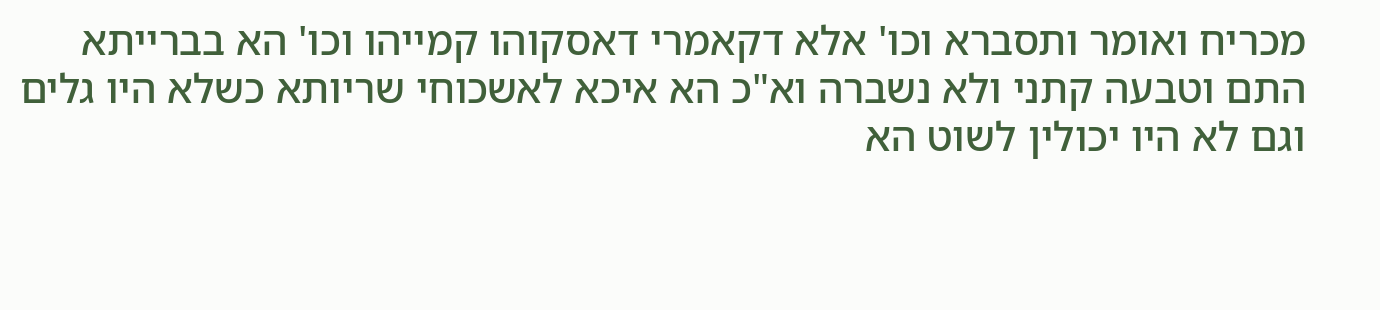מכריח ואומר ותסברא וכו' אלא דקאמרי דאסקוהו קמייהו וכו' הא בברייתא התם וטבעה קתני ולא נשברה וא"כ הא איכא לאשכוחי שריותא כשלא היו גלים וגם לא היו יכולין לשוט הא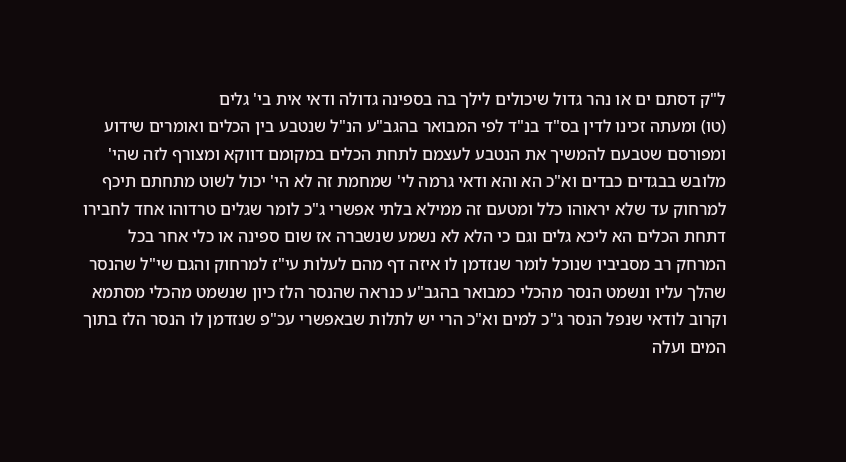ל"ק דסתם ים או נהר גדול שיכולים לילך בה בספינה גדולה ודאי אית בי' גלים
(טו) ומעתה זכינו לדין בס"ד בנ"ד לפי המבואר בהגב"ע הנ"ל שנטבע בין הכלים ואומרים שידוע ומפורסם שטבעם להמשיך את הנטבע לעצמם לתחת הכלים במקומם דווקא ומצורף לזה שהי' מלובש בבגדים כבדים וא"כ הא והא ודאי גרמה לי' שמחמת זה לא הי' יכול לשוט מתחתם תיכף למרחוק עד שלא יראוהו כלל ומטעם זה ממילא בלתי אפשרי ג"כ לומר שגלים טרדוהו אחד לחבירו דתחת הכלים הא ליכא גלים וגם כי הלא לא נשמע שנשברה אז שום ספינה או כלי אחר בכל המרחק רב מסביביו שנוכל לומר שנזדמן לו איזה דף מהם לעלות עי"ז למרחוק והגם שי"ל שהנסר שהלך עליו ונשמט הנסר מהכלי כמבואר בהגב"ע כנראה שהנסר הלז כיון שנשמט מהכלי מסתמא וקרוב לודאי שנפל הנסר ג"כ למים וא"כ הרי יש לתלות שבאפשרי עכ"פ שנזדמן לו הנסר הלז בתוך המים ועלה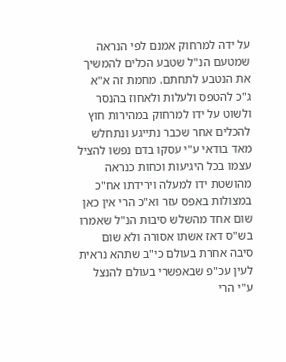על ידה למרחוק אמנם לפי הנראה שמטעם הנ"ל שטבע הכלים להמשיך את הנטבע לתחתם. מחמת זה א"א ג"כ להטפס ולעלות ולאחוז בהנסר ולשוט על ידו למרחוק במהירות חוץ להכלים אחר שכבר נתייגע ונתחלש מאד בודאי ע"י עסקו בדם נפשו להציל עצמו בכל היגיעות וכחות כנראה מהושטת ידו למעלה וירידתו אח"כ במצולות באפס עזר וא"כ הרי אין כאן שום אחד מהשלש סיבות הנ"ל שאמרו בש"ס דאז אשתו אסורה ולא שום סיבה אחרת בעולם כי"ב שתהא נראית לעין עכ"פ שבאפשרי בעולם להנצל ע"י הרי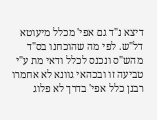דיצא נ"ד גם אפי' מכלל מיעוטא דל"ש. לפי מה שהוכחנו בס"ד מהש"ס ונכנס לכלל ודאי מת ע"י טביעה זו ובכהאי גוונא לא אחמרו רבנן כלל אפי' בדרך לא פלוג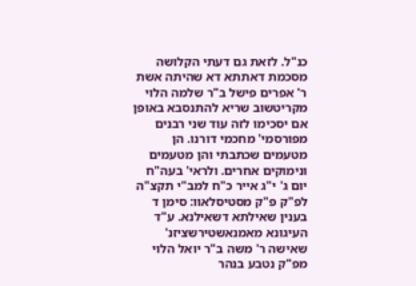כנ"ל. לזאת גם דעתי הקלושה מסכמת דאתתא דא שהיתה אשת ר' אפרים פישל ב"ר שלמה הלוי מקריטשוב שריא להתנסבא באופן אם יסכימו לזה עוד שני רבנים מפורסמי' מחכמי דורנו. הן מטעמים שכתבתי והן מטעמים ונימוקים אחרים. ולראי' בעה"ח יום ג' י"ג אייר כ"ח למב"י תקצ"ה לפ"ק פ"ק מסטיסלאוו: סימן ד
בענין שאילתא דשאילנא. ע"ד העיגונא מאמנאשטירשציזנ' שאישה ר' משה ב"ר יואל הלוי מפ"ק נטבע בנהר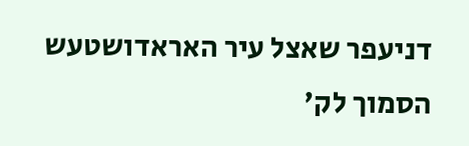דניעפר שאצל עיר האראדושטעש הסמוך לק'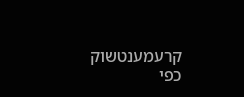קרעמענטשוק כפי